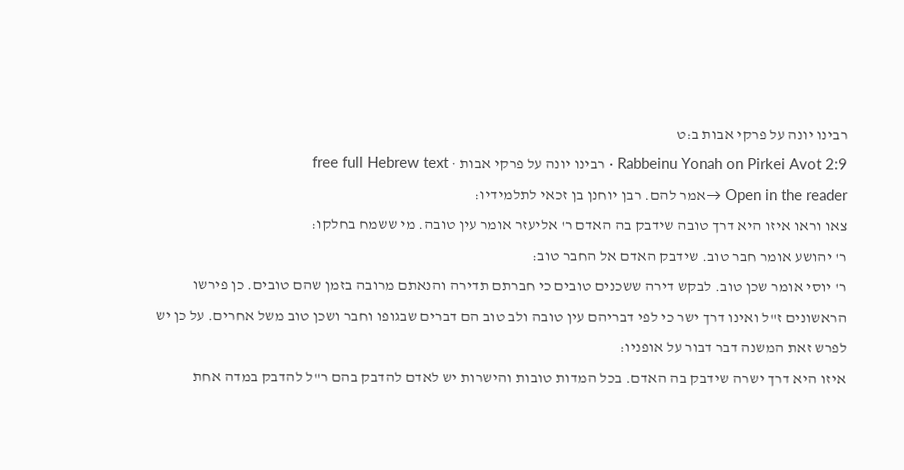רבינו יונה על פרקי אבות ב:ט
Rabbeinu Yonah on Pirkei Avot 2:9 · רבינו יונה על פרקי אבות · free full Hebrew text
Open in the reader →אמר להם. רבן יוחנן בן זכאי לתלמידיו:
צאו וראו איזו היא דרך טובה שידבק בה האדם ר' אליעזר אומר עין טובה. מי ששמח בחלקו:
ר' יהושע אומר חבר טוב. שידבק האדם אל החבר טוב:
ר' יוסי אומר שכן טוב. לבקש דירה ששכנים טובים כי חברתם תדירה והנאתם מרובה בזמן שהם טובים. כן פירשו הראשונים ז"ל ואינו דרך ישר כי לפי דבריהם עין טובה ולב טוב הם דברים שבגופו וחבר ושכן טוב משל אחרים. על כן יש לפרש זאת המשנה דבר דבור על אופניו:
איזו היא דרך ישרה שידבק בה האדם. בכל המדות טובות והישרות יש לאדם להדבק בהם ר"ל להדבק במדה אחת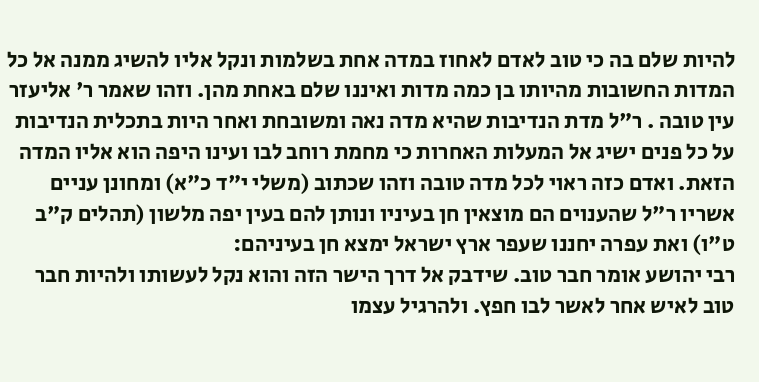להיות שלם בה כי טוב לאדם לאחוז במדה אחת בשלמות ונקל אליו להשיג ממנה אל כל המדות החשובות מהיותו בן כמה מדות ואיננו שלם באחת מהן. וזהו שאמר ר' אליעזר עין טובה . ר"ל מדת הנדיבות שהיא מדה נאה ומשובחת ואחר היות בתכלית הנדיבות על כל פנים ישיג אל המעלות האחרות כי מחמת רוחב לבו ועינו היפה הוא אליו המדה הזאת. ואדם כזה ראוי לכל מדה טובה וזהו שכתוב (משלי י"ד כ"א) ומחונן עניים אשריו ר"ל שהענוים הם מוצאין חן בעיניו ונותן להם בעין יפה מלשון (תהלים ק"ב ט"ו) ואת עפרה יחננו שעפר ארץ ישראל ימצא חן בעיניהם:
רבי יהושע אומר חבר טוב. שידבק אל דרך הישר הזה והוא נקל לעשותו ולהיות חבר טוב לאיש אחר לאשר לבו חפץ. ולהרגיל עצמו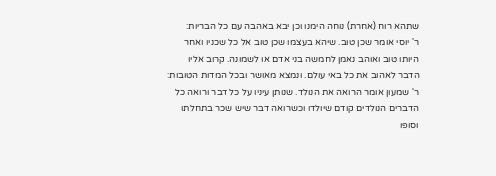שתהא רוח (אחרת) נוחה הימנו וכן יבא באהבה עם כל הבריות:
ר' יוסי אומר שכן טוב. שיהא בעצמו שכן טוב אל כל שכניו ואחר היותו טוב ואוהב נאמן לחמשה בני אדם או לשמונה. קרוב אליו הדבר לאהוב את כל באי עולם. ונמצא מאושר ובכל המדות הטובות:
ר' שמעון אומר הרואה את הנולד. שנותן עיניו על כל דבר ורואה כל הדברים הנולדים קודם שיולדו וכשרואה דבר שיש שכר בתחלתו וסופו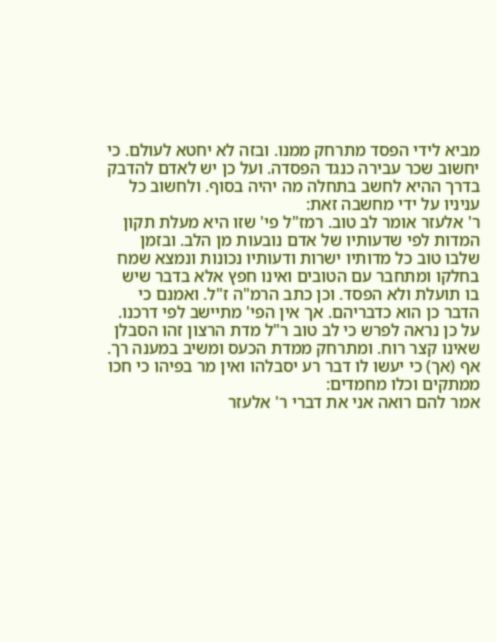מביא לידי הפסד מתרחק ממנו. ובזה לא יחטא לעולם. כי יחשוב שכר עבירה כנגד הפסדה. ועל כן יש לאדם להדבק בדרך ההיא לחשב בתחלה מה יהיה בסוף. ולחשוב כל עניניו על ידי מחשבה זאת:
ר' אלעזר אומר לב טוב. רמז"ל פי' שזו היא מעלת תקון המדות לפי שדעותיו של אדם נובעות מן הלב. ובזמן שלבו טוב כל מדותיו ישרות ודעותיו נכונות ונמצא שמח בחלקו ומתחבר עם הטובים ואינו חפץ אלא בדבר שיש בו תועלת ולא הפסד. וכן כתב הרמ"ה ז"ל. ואמנם כי הדבר כן הוא כדבריהם. אך אין הפי' מתיישב לפי דרכנו. על כן נראה לפרש כי לב טוב ר"ל מדת הרצון זהו הסבלן שאינו קצר רוח. ומתרחק ממדת הכעס ומשיב במענה רך. אף (אך) כי יעשו לו דבר רע יסבלהו ואין מר בפיהו כי חכו ממתקים וכלו מחמדים:
אמר להם רואה אני את דברי ר' אלעזר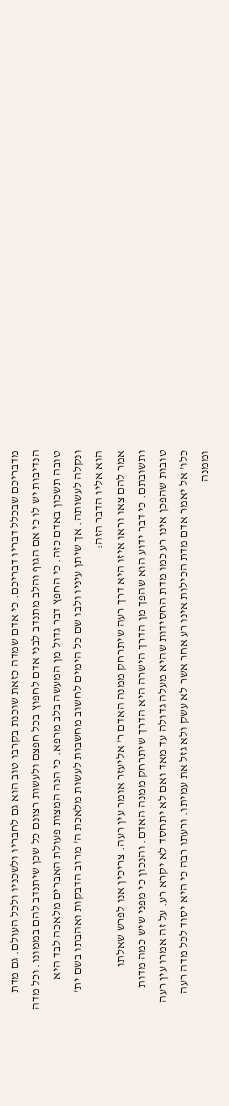מדבריכם שבכלל דבריו דבריכם. כי אדם שמדה כזאת שוכנת בקרבו טוב הוא גם לחבריו ולשכניו ולכל העולם. גם מדת הנדיבות יש לו כי אם הגוף והלב מתנדב לבני אדם לחפוץ בכל חפצם ולעשות רצונם כל שכן שיתנדב להם בממונו. וכל מדה טובה תשכון באדם כזה. כי החפץ דבר גדול מן המעשה בלב מרפא. כי הנה המצות פעולת האברים מלאכה לבד היא ונקלה לעשותה. אך שיתן עיניו ולבו שם כל הימים לחשוב מחשבות לעשות מלאכת ה' מרוב הדבקות ואהבתו בשם ית' הוא אליו הדבר הזה:
אמר להם צאו וראו איזו היא דרך רעה שיתרחק ממנה האדם ר' אליעזר אומר עין רעה. צריכין אנו לפרש שאלתו ותשובתם. כי דבר ידוע הוא שהפך מן הדרך הישרה היא הדרך שיתרחק ממנה האדם. והנכון כי מפני שיש כמה מדות טובות שהפכן אינו רע כמו מדת החסידות שהיא מעלה גדולה עד מאד ואם לא יתחסד לא יקרא רע. על זה אמרו עין רעה כלו' אל יאמר אדם מדת הכילות אינו רע אחר אשר לא עשק ולא גזל את עמיתו. ורעתו רבה כי היא יסוד לכל מדה רעה וממנה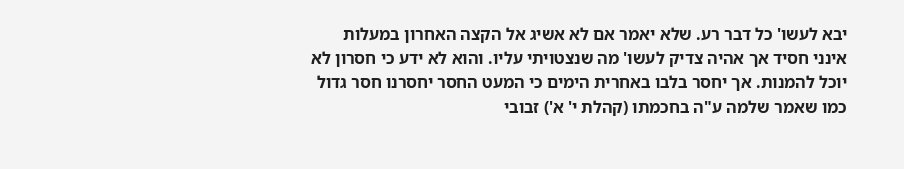יבא לעשו' כל דבר רע. שלא יאמר אם לא אשיג אל הקצה האחרון במעלות אינני חסיד אך אהיה צדיק לעשו' מה שנצטויתי עליו. והוא לא ידע כי חסרון לא יוכל להמנות. אך יחסר בלבו באחרית הימים כי המעט החסר יחסרנו חסר גדול כמו שאמר שלמה ע"ה בחכמתו (קהלת י' א') זבובי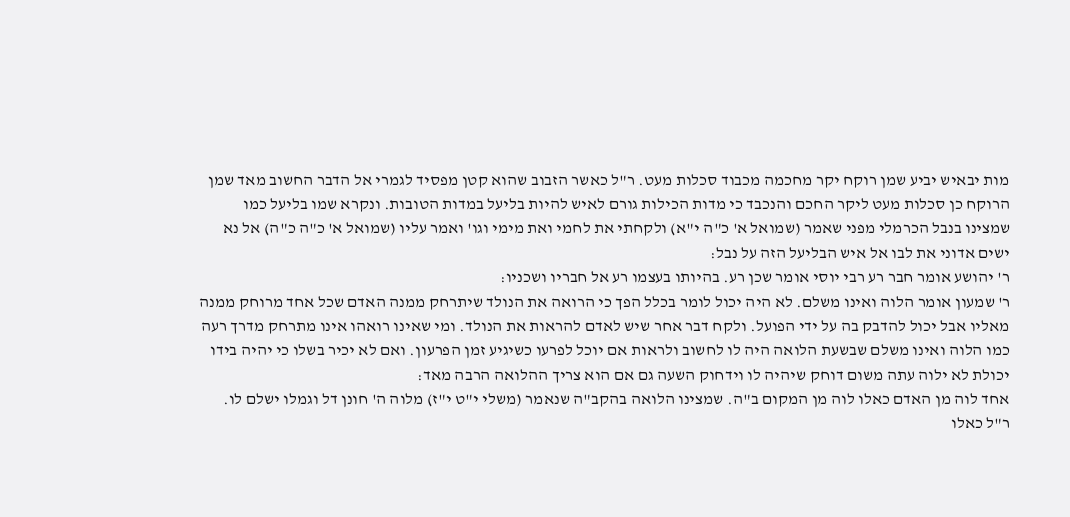מות יבאיש יביע שמן רוקח יקר מחכמה מכבוד סכלות מעט. ר"ל כאשר הזבוב שהוא קטן מפסיד לגמרי אל הדבר החשוב מאד שמן הרוקח כן סכלות מעט ליקר החכם והנכבד כי מדות הכילות גורם לאיש להיות בליעל במדות הטובות. ונקרא שמו בליעל כמו שמצינו בנבל הכרמלי מפני שאמר (שמואל א' כ"ה י"א) ולקחתי את לחמי ואת מימי וגו' ואמר עליו (שמואל א' כ"ה כ"ה) אל נא ישים אדוני את לבו אל איש הבליעל הזה על נבל:
ר' יהושע אומר חבר רע רבי יוסי אומר שכן רע. בהיותו בעצמו רע אל חבריו ושכניו:
ר' שמעון אומר הלוה ואינו משלם. לא היה יכול לומר בכלל הפך כי הרואה את הנולד שיתרחק ממנה האדם שכל אחד מרוחק ממנה מאליו אבל יכול להדבק בה על ידי הפועל. ולקח דבר אחר שיש לאדם להראות את הנולד. ומי שאינו רואהו אינו מתרחק מדרך רעה כמו הלוה ואינו משלם שבשעת הלואה היה לו לחשוב ולראות אם יוכל לפרעו כשיגיע זמן הפרעון. ואם לא יכיר בשלו כי יהיה בידו יכולת לא ילוה עתה משום דוחק שיהיה לו וידחוק השעה גם אם הוא צריך ההלואה הרבה מאד:
אחד לוה מן האדם כאלו לוה מן המקום ב"ה. שמצינו הלואה בהקב"ה שנאמר (משלי י"ט י"ז) מלוה ה' חונן דל וגמלו ישלם לו. ר"ל כאלו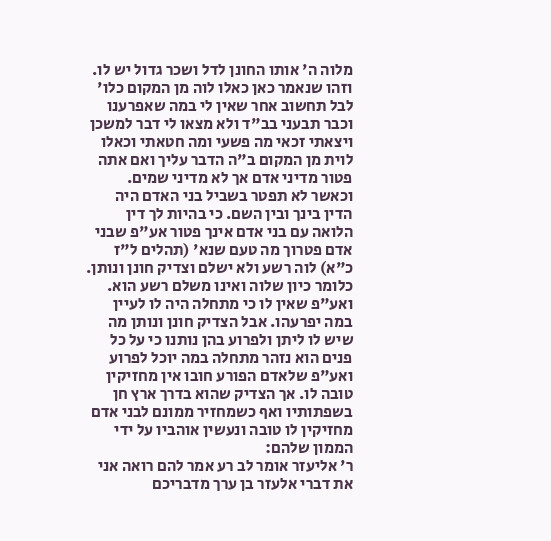מלוה ה' אותו החונן לדל ושכר גדול יש לו. וזהו שנאמר כאן כאלו לוה מן המקום כלו' לבל תחשוב אחר שאין לי במה שאפרענו וכבר תבעני בב"ד ולא מצאו לי דבר למשכן ויצאתי זכאי מה פשעי ומה חטאתי וכאלו לוית מן המקום ב"ה הדבר עליך ואם אתה פטור מדיני אדם אך לא מדיני שמים. וכאשר לא תפטר בשביל בני האדם היה הדין בינך ובין השם. כי בהיות לך דין הלואה עם בני אדם אינך פטור אע"פ שבני אדם פטרוך מה טעם שנא' (תהלים ל"ז כ"א) לוה רשע ולא ישלם וצדיק חונן ונותן. כלומר כיון שלוה ואינו משלם רשע הוא. ואע"פ שאין לו כי מתחלה היה לו לעיין במה יפרעהו. אבל הצדיק חונן ונותן מה שיש לו ליתן ולפרוע בהן נותנו כי על כל פנים הוא נזהר מתחלה במה יוכל לפרוע ואע"פ שלאדם הפורע חובו אין מחזיקין טובה לו. אך הצדיק שהוא בדרך ארץ חן בשפתותיו ואף כשמחזיר ממונם לבני אדם מחזיקין לו טובה ונעשין אוהביו על ידי הממון שלהם:
ר' אליעזר אומר לב רע אמר להם רואה אני את דברי אלעזר בן ערך מדבריכם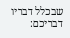שבכלל דבריו דבריכם: